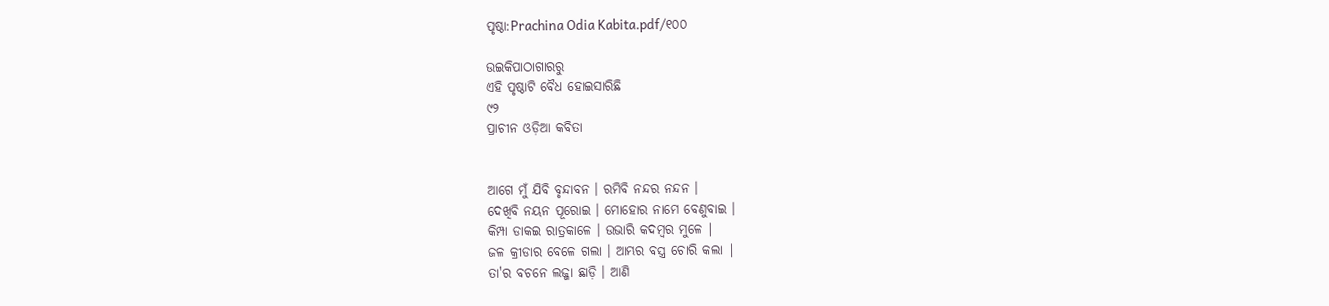ପୃଷ୍ଠା:Prachina Odia Kabita.pdf/୧୦୦

ଉଇକିପାଠାଗାର‌ରୁ
ଏହି ପୃଷ୍ଠାଟି ବୈଧ ହୋଇସାରିଛି
୯୨
ପ୍ରାଚୀନ ଓଡ଼ିଆ କବିତା


ଆଗେ ମୁଁ ଯିବି ବୃନ୍ଦାବନ । ରମିବି ନନ୍ଦର ନନ୍ଦନ ।
ଦେଖିବି ନୟନ ପୂରୋଇ । ମୋହୋର ନାମେ ବେଣୁବାଇ ।
କିମ୍ପା ଡାକଇ ରାତ୍ରକାଳେ । ଉଭାରି କଦମ୍ବର ମୁଳେ |
ଜଳ କ୍ରୀଡାର ବେଳେ ଗଲା । ଆମ୍ଭର ବସ୍ତ୍ର ଚୋରି କଲା |
ତା'ର ବଚନେ ଲଜ୍ଜା ଛାଡ଼ି । ଆଣି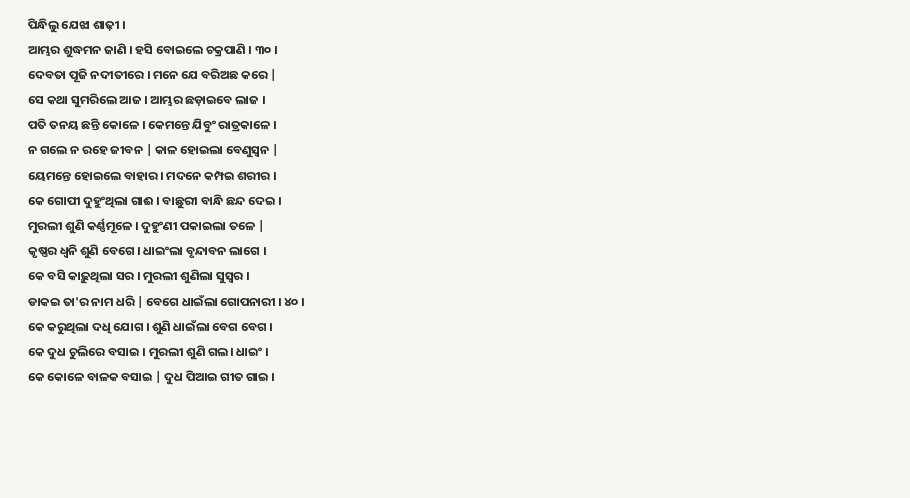ପିନ୍ଧିଲୁ ଯେଝା ଶାଢ଼ୀ ।
ଆମ୍ଭର ଶୁଦ୍ଧମନ ଜାଣି । ହସି ବୋଇଲେ ଚକ୍ରପାଣି । ୩୦ ।
ଦେବତା ପୂଜି ନଦୀତୀରେ । ମନେ ଯେ ବରିଅଛ କରେ |
ସେ କଥା ସୁମରିଲେ ଆଜ । ଆମ୍ଭର ଛଡ଼ାଇବେ ଲାଜ ।
ପତି ତନୟ ଛନ୍ତି କୋଳେ । କେମନ୍ତେ ଯିବୁଂ ରାତ୍ରକାଳେ ।
ନ ଗଲେ ନ ରହେ ଜୀବନ | କାଳ ହୋଇଲା ବେଣୁସ୍ୱନ |
ୟେମନ୍ତେ ହୋଇଲେ ବାହାର । ମଦନେ କମ୍ପଇ ଶରୀର ।
କେ ଗୋପୀ ଦୁହୁଂଥିଲା ଗାଈ । ବାଛୁରୀ ବାନ୍ଧି ଛନ୍ଦ ଦେଇ ।
ମୁରଲୀ ଶୁଣି କର୍ଣ୍ଣମୂଳେ । ଦୁହୁଂଣୀ ପକାଇଲା ତଳେ |
କୃଷ୍ଣର ଧ୍ୱନି ଶୁଣି ବେଗେ । ଧାଇଂଲା ବୃନ୍ଦାବନ ଲାଗେ ।
କେ ବସି କାଢ଼ୁଥିଲା ସର । ମୁରଲୀ ଶୁଣିଲା ସୁସ୍ୱର ।
ଡାକଇ ତା'ର ନାମ ଧରି | ବେଗେ ଧାଇଁଲା ଗୋପନାରୀ । ୪୦ ।
କେ କରୁଥିଲା ଦଧି ଯୋଗ । ଶୁଣି ଧାଇଁଲା ବେଗ ବେଗ ।
କେ ଦୁଧ ଚୁଲିରେ ବସାଇ । ମୁରଲୀ ଶୁଣି ଗଲ। ଧାଇଂ ।
କେ କୋଳେ ବାଳକ ବସାଇ | ଦୁଧ ପିଆଇ ଗୀତ ଗାଇ ।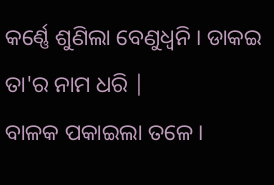କର୍ଣ୍ଣେ ଶୁଣିଲା ବେଣୁଧ୍ୱନି । ଡାକଇ ତା'ର ନାମ ଧରି |
ବାଳକ ପକାଇଲା ତଳେ ।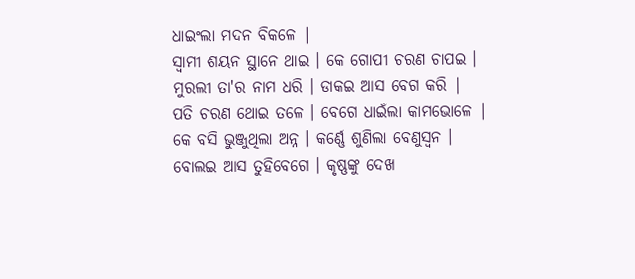ଧାଇଂଲା ମଦନ ବିକଳେ |
ସ୍ୱାମୀ ଶୟନ ସ୍ଥାନେ ଥାଇ । କେ ଗୋପୀ ଚରଣ ଚାପଇ ।
ମୁରଲୀ ତା'ର ନାମ ଧରି । ଡାକଇ ଆସ ବେଗ କରି |
ପତି ଚରଣ ଥୋଇ ତଳେ । ବେଗେ ଧାଇଁଲା କାମଭୋଳେ |
କେ ବସି ଭୁଞ୍ଜୁଥିଲା ଅନ୍ନ । କର୍ଣ୍ଣେ ଶୁଣିଲା ବେଣୁସ୍ୱନ ।
ବୋଲଇ ଆସ ତୁହିବେଗେ । କୃଷ୍ଣଙ୍କୁ ଦେଖ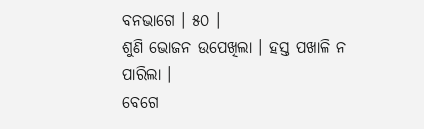ବନଭାଗେ । ୫୦ ।
ଶୁଣି ଭୋଜନ ଉପେଖିଲା । ହସ୍ତ ପଖାଳି ନ ପାରିଲା ।
ବେଗେ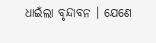ଧାଇଁଲା ବୃନ୍ଦାବନ । ଯେଣେ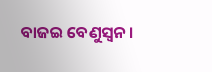ବାଜଇ ବେଣୁସ୍ୱନ ।